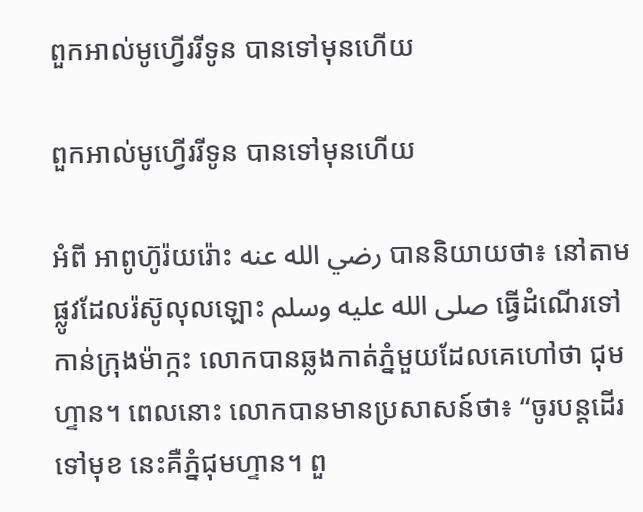ពួកអាល់មូហ្វើររីទូន បានទៅមុនហើយ

ពួកអាល់មូហ្វើររីទូន បានទៅមុនហើយ

អំពី អាពូហ៊ូរ៉យរ៉ោះ رضي الله عنه បាននិយាយថា៖ នៅតាមផ្លូវដែលរ៉ស៊ូលុលឡោះ صلى الله عليه وسلم ធ្វើដំណើរទៅកាន់ក្រុងម៉ាក្កះ លោកបានឆ្លងកាត់ភ្នំមួយដែលគេហៅថា ជុមហ្ទាន។ ពេលនោះ លោកបានមានប្រសាសន៍ថា៖ “ចូរបន្តដើរទៅមុខ នេះគឺភ្នំជុមហ្ទាន។ ពួ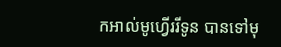កអាល់មូហ្វើររីទូន បានទៅមុ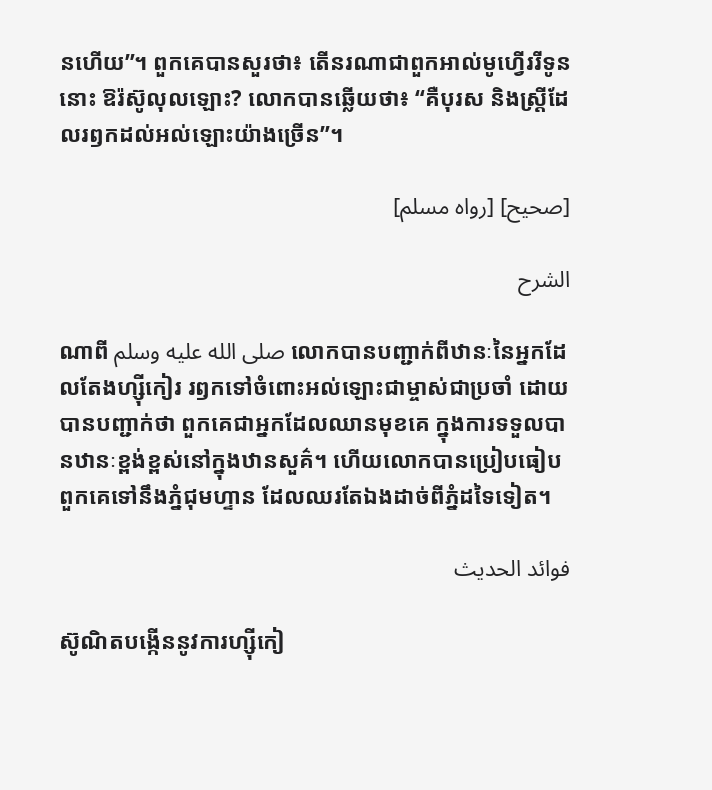នហើយ”។ ពួកគេបានសួរថា៖ តើនរណាជាពួកអាល់មូហ្វើររីទូននោះ ឱរ៉ស៊ូលុលឡោះ? លោកបានឆ្លើយថា៖ “គឺបុរស និងស្ត្រីដែលរឭកដល់អល់ឡោះយ៉ាងច្រើន”។

[صحيح] [رواه مسلم]

الشرح

ណាពី صلى الله عليه وسلم លោកបានបញ្ជាក់ពីឋានៈនៃអ្នកដែលតែងហ្ស៊ីកៀរ រឭកទៅចំពោះអល់ឡោះជាម្ចាស់ជាប្រចាំ ដោយបានបញ្ជាក់ថា ពួកគេជាអ្នកដែលឈានមុខគេ ក្នុងការទទួលបានឋានៈខ្ពង់ខ្ពស់នៅក្នុងឋានសួគ៌។ ហើយលោកបានប្រៀបធៀបពួកគេទៅនឹងភ្នំជុមហ្ទាន ដែលឈរតែឯងដាច់ពីភ្នំដទៃទៀត។

فوائد الحديث

ស៊ូណិតបង្កើននូវការហ្ស៊ីកៀ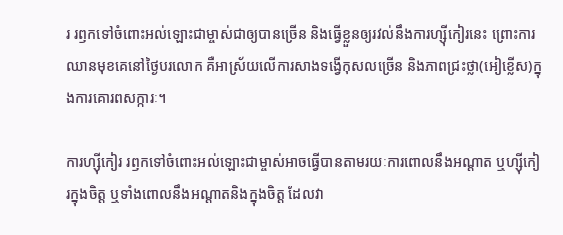រ រឭកទៅចំពោះអល់ឡោះជាម្ចាស់ជាឲ្យបានច្រើន និងធ្វើខ្លួនឲ្យរវល់នឹងការហ្ស៊ីកៀរនេះ ព្រោះការឈានមុខគេនៅថ្ងៃបរលោក គឺអាស្រ័យលើការសាងទង្វើកុសលច្រើន និងភាពជ្រះថ្លា(អៀខ្លើស)ក្នុងការគោរពសក្ការៈ។

ការហ្ស៊ីកៀរ រឭកទៅចំពោះអល់ឡោះជាម្ចាស់អាចធ្វើបានតាមរយៈការពោលនឹងអណ្ដាត ឬហ្ស៊ីកៀរក្នុងចិត្ត ឬទាំងពោលនឹងអណ្ដាតនិងក្នុងចិត្ត ដែលវា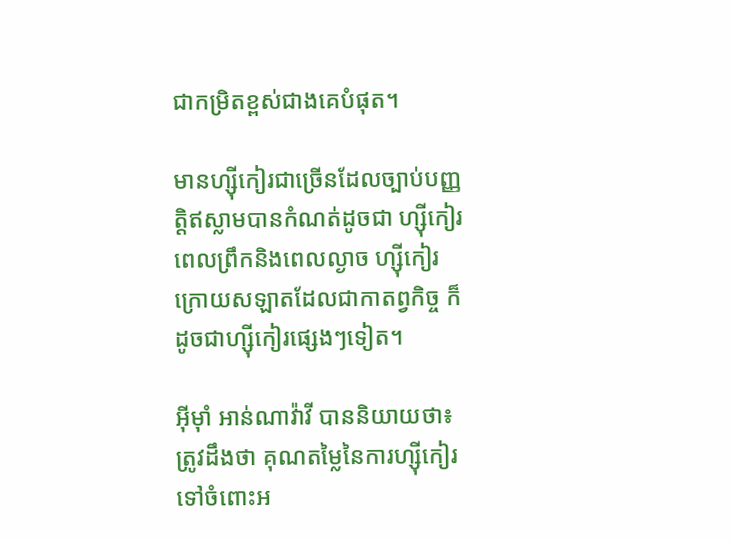ជាកម្រិតខ្ពស់ជាងគេបំផុត។

មានហ្ស៊ីកៀរជាច្រើនដែលច្បាប់បញ្ញត្តិឥស្លាមបានកំណត់ដូចជា ហ្ស៊ីកៀរពេលព្រឹកនិងពេលល្ងាច ហ្ស៊ីកៀរក្រោយសឡាតដែលជាកាតព្វកិច្ច ក៏ដូចជាហ្ស៊ីកៀរផ្សេងៗទៀត។

អ៊ីម៉ាំ អាន់ណាវ៉ាវី បាននិយាយថា៖ ត្រូវដឹងថា គុណតម្លៃនៃការហ្ស៊ីកៀរទៅចំពោះអ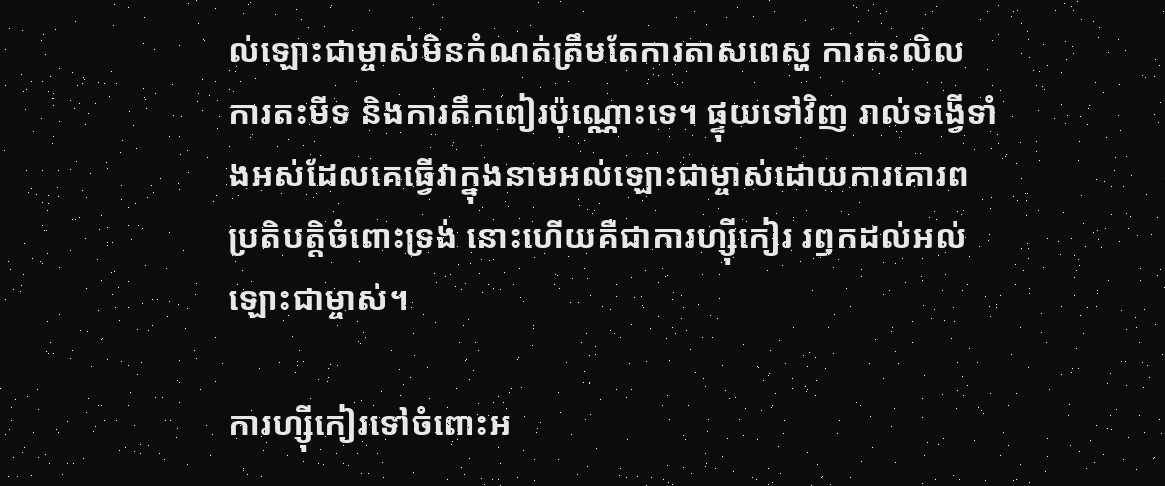ល់ឡោះជាម្ចាស់មិនកំណត់ត្រឹមតែការតាសពេស្ហ ការតះលិល ការតះមីទ និងការតឹកពៀរប៉ុណ្ណោះទេ។ ផ្ទុយទៅវិញ រាល់ទង្វើទាំងអស់ដែលគេធ្វើវាក្នុងនាមអល់ឡោះជាម្ចាស់ដោយការគោរពប្រតិបត្តិចំពោះទ្រង់ នោះហើយគឺជាការហ្ស៊ីកៀរ រឭកដល់អល់ឡោះជាម្ចាស់។

ការហ្ស៊ីកៀរទៅចំពោះអ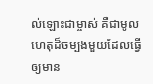ល់ឡោះជាម្ចាស់ គឺជាមូលហេតុដ៏ចម្បងមួយដែលធ្វើឲ្យមាន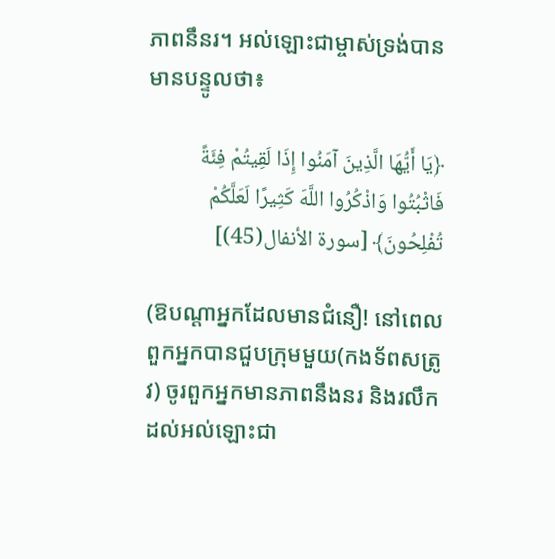ភាពនឹនរ។ អល់ឡោះជាម្ចាស់ទ្រង់បានមានបន្ទូលថា៖

﴿يَا أَيُّهَا الَّذِينَ آمَنُوا إِذَا لَقِيتُمْ فِئَةً فَاثْبُتُوا وَاذْكُرُوا اللَّهَ كَثِيرًا لَعَلَّكُمْ تُفْلِحُونَ﴾ [سورة الأنفال(45)]

(ឱបណ្ដាអ្នកដែលមានជំនឿ! នៅពេលពួកអ្នកបានជួបក្រុមមួយ(កងទ័ពសត្រូវ) ចូរពួកអ្នកមានភាពនឹងនរ និងរលឹកដល់អល់ឡោះជា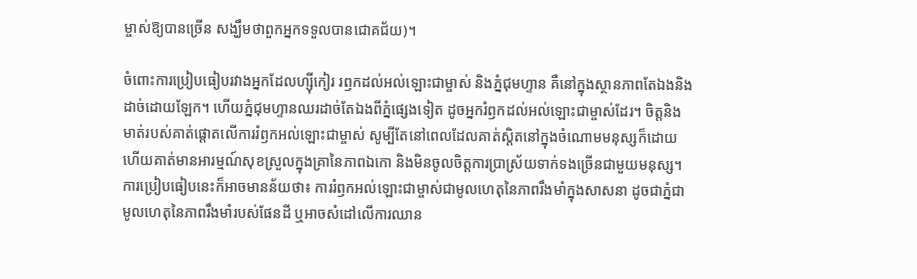ម្ចាស់ឱ្យបានច្រើន សង្ឃឹមថាពួកអ្នកទទួលបានជោគជ័យ)។

ចំពោះការប្រៀបធៀបរវាងអ្នកដែលហ្ស៊ីកៀរ រឭកដល់អល់ឡោះជាម្ចាស់ និងភ្នំជុមហ្ទាន គឺនៅក្នុងស្ថានភាពតែឯងនិងដាច់ដោយឡែក។ ហើយភ្នំជុមហ្ទានឈរដាច់តែឯងពីភ្នំផ្សេងទៀត ដូចអ្នករំឭកដល់អល់ឡោះជាម្ចាស់ដែរ។ ចិត្តនិងមាត់របស់គាត់ផ្តោតលើការរំឭកអល់ឡោះជាម្ចាស់ សូម្បីតែនៅពេលដែលគាត់ស្ដិតនៅក្នុងចំណោមមនុស្សក៏ដោយ ហើយគាត់មានអារម្មណ៍សុខស្រួលក្នុងគ្រានៃភាពឯកោ និងមិនចូលចិត្តការប្រាស្រ័យទាក់ទងច្រើនជាមួយមនុស្ស។ ការប្រៀបធៀបនេះក៏អាចមានន័យថា៖ ការរំឭកអល់ឡោះជាម្ចាស់ជាមូលហេតុនៃភាពរឹងមាំក្នុងសាសនា ដូចជាភ្នំជាមូលហេតុនៃភាពរឹងមាំរបស់ផែនដី ឬអាចសំដៅលើការឈាន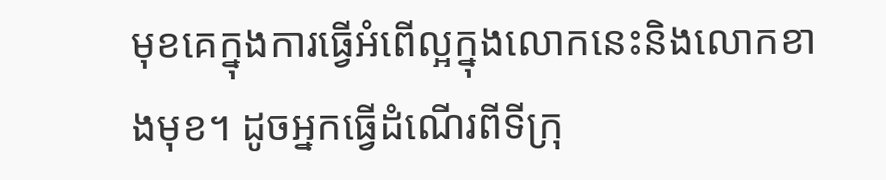មុខគេក្នុងការធ្វើអំពើល្អក្នុងលោកនេះនិងលោកខាងមុខ។ ដូចអ្នកធ្វើដំណើរពីទីក្រុ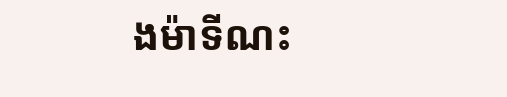ងម៉ាទីណះ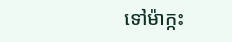ទៅម៉ាក្កះ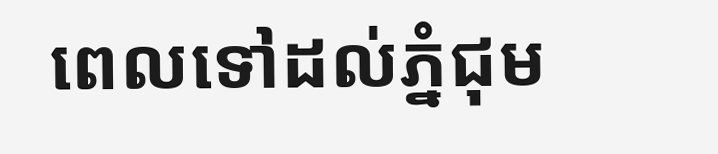ពេលទៅដល់ភ្នំជុម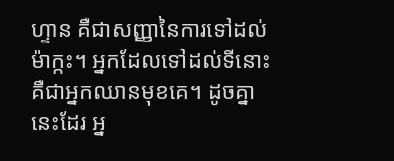ហ្ទាន គឺជាសញ្ញានៃការទៅដល់ម៉ាក្កះ។ អ្នកដែលទៅដល់ទីនោះ គឺជាអ្នកឈានមុខគេ។ ដូចគ្នានេះដែរ អ្ន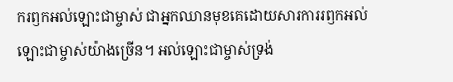ករឭកអល់ឡោះជាម្ចាស់ ជាអ្នកឈានមុខគេដោយសារការរឭកអល់ឡោះជាម្ចាស់យ៉ាងច្រើន។ អល់ឡោះជាម្ចាស់ទ្រង់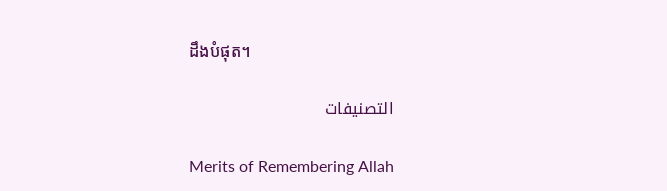ដឹងបំផុត។

التصنيفات

Merits of Remembering Allah